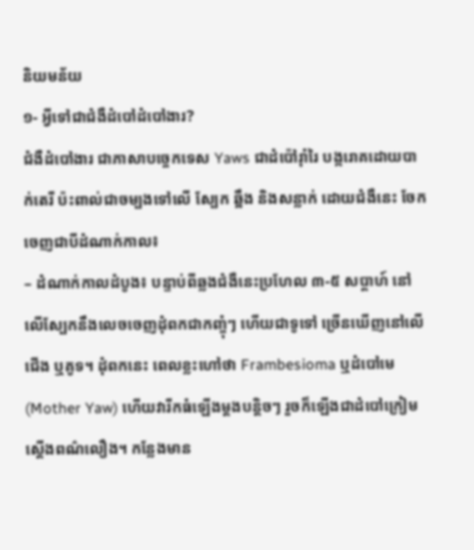និយមន័យ
១- អ្វីទៅជាជំងឺដំបៅដំបៅងារ?
ជំងឺដំបៅងារ ជាភាសាបច្ចេកទេស Yaws ជាដំប៉ៅរុាំរៃ បង្ករោគដោយបាក់តេរី ប៉ះពាល់ជាចម្បងទៅលើ ស្បែក ឆ្អឹង និងសន្លាក់ ដោយជំងឺនេះ ចែកចេញជាបីដំណាក់កាល៖
– ដំណាក់កាលដំបូង៖ បន្ទាប់ពីឆ្លងជំងឺនេះប្រហែល ៣-៥ សប្ដាហ៍ នៅលើស្បែកនឹងលេចចេញដុំពកជាកញ្ចុំៗ ហើយជាទូទៅ ច្រើនឃើញនៅលើជើង ឬគូទ។ ដុំពកនេះ ពេលខ្លះហៅថា Frambesioma ឬដំបៅមេ (Mother Yaw) ហើយវារីកធំឡើងម្ដងបន្តិចៗ រួចក៏ឡើងជាដំបៅក្រៀមស្ដើងពណ៌លឿង។ កន្លែងមាន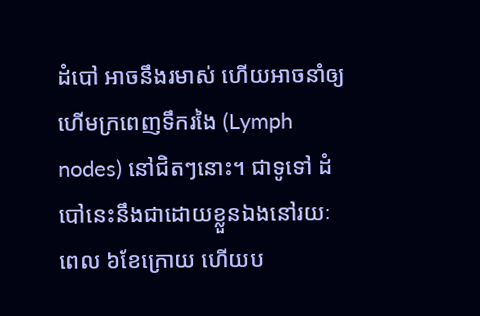ដំបៅ អាចនឹងរមាស់ ហើយអាចនាំឲ្យហើមក្រពេញទឹករងៃ (Lymph nodes) នៅជិតៗនោះ។ ជាទូទៅ ដំបៅនេះនឹងជាដោយខ្លួនឯងនៅរយៈពេល ៦ខែក្រោយ ហើយប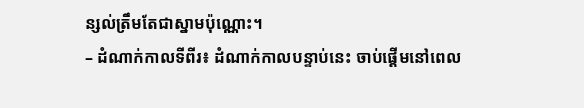ន្សល់ត្រឹមតែជាស្នាមប៉ុណ្ណោះ។
– ដំណាក់កាលទីពីរ៖ ដំណាក់កាលបន្ទាប់នេះ ចាប់ផ្ដើមនៅពេល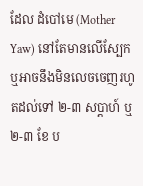ដែល ដំបៅមេ (Mother Yaw) នៅតែមានលើស្បែក ឬអាចនឹងមិនលេចចេញរហូតដល់ទៅ ២-៣ សប្ដាហ៍ ឬ ២-៣ ខែ ប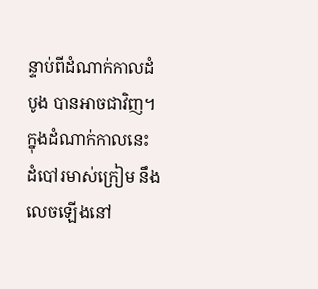ន្ទាប់ពីដំណាក់កាលដំបូង បានអាចជាវិញ។ ក្នុងដំណាក់កាលនេះ ដំបៅរមាស់ក្រៀម នឹងលេចឡើងនៅ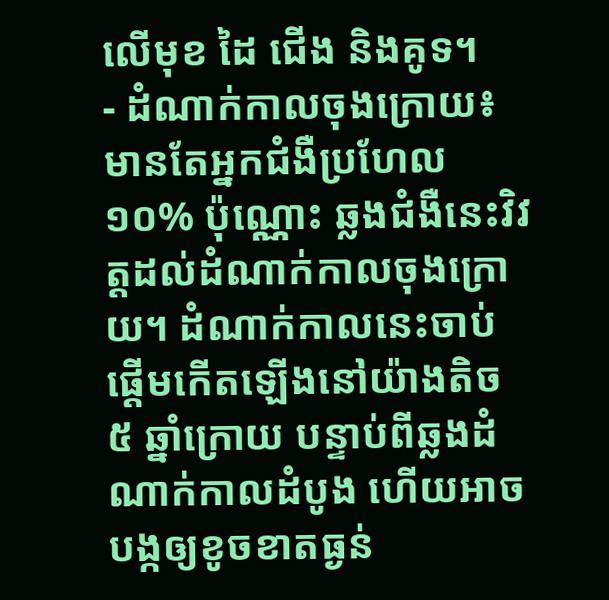លើមុខ ដៃ ជើង និងគូទ។
- ដំណាក់កាលចុងក្រោយ៖ មានតែអ្នកជំងឺប្រហែល ១០% ប៉ុណ្ណោះ ឆ្លងជំងឺនេះវិវត្តដល់ដំណាក់កាលចុងក្រោយ។ ដំណាក់កាលនេះចាប់ផ្ដើមកើតឡើងនៅយ៉ាងតិច ៥ ឆ្នាំក្រោយ បន្ទាប់ពីឆ្លងដំណាក់កាលដំបូង ហើយអាចបង្កឲ្យខូចខាតធ្ងន់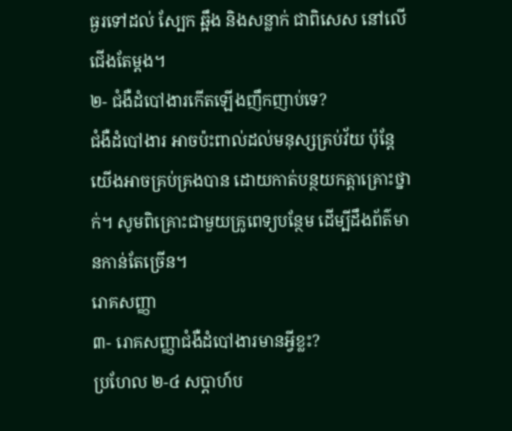ធ្ងរទៅដល់ ស្បែក ឆ្អឹង និងសន្លាក់ ជាពិសេស នៅលើជើងតែម្ដង។
២- ជំងឺដំបៅងារកើតឡើងញឹកញាប់ទេ?
ជំងឺដំបៅងារ អាចប៉ះពាល់ដល់មនុស្សគ្រប់វ័យ ប៉ុន្តែយើងអាចគ្រប់គ្រងបាន ដោយកាត់បន្ថយកត្តាគ្រោះថ្នាក់។ សូមពិគ្រោះជាមួយគ្រូពេទ្យបន្ថែម ដើម្បីដឹងព័ត៌មានកាន់តែច្រើន។
រោគសញ្ញា
៣- រោគសញ្ញាជំងឺដំបៅងារមានអ្វីខ្លះ?
ប្រហែល ២-៤ សប្ដាហ៍ប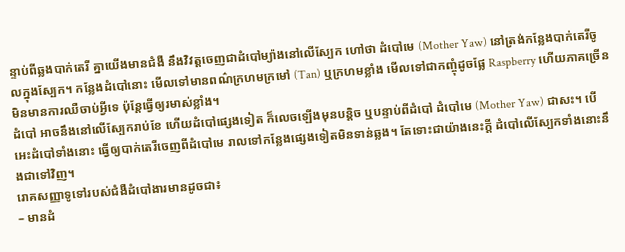ន្ទាប់ពីឆ្លងបាក់តេរី គ្នាយើងមានជំងឺ នឹងវិវត្តចេញជាដំបៅម្យ៉ាងនៅលើស្បែក ហៅថា ដំបៅមេ (Mother Yaw) នៅត្រង់កន្លែងបាក់តេរីចូលក្នុងស្បែក។ កន្លែងដំបៅនោះ មើលទៅមានពណ៌ក្រហមក្រមៅ (Tan) ឬក្រហមខ្លាំង មើលទៅជាកញ្ចុំដូចផ្លែ Raspberry ហើយភាគច្រើន មិនមានការឈឺចាប់អ្វីទេ ប៉ុន្តែធ្វើឲ្យរមាស់ខ្លាំង។
ដំបៅ អាចនឹងនៅលើស្បែករាប់ខែ ហើយដំបៅផ្សេងទៀត ក៏លេចឡើងមុនបន្តិច ឬបន្ទាប់ពីដំបៅ ដំបៅមេ (Mother Yaw) ជាសះ។ បើអេះដំបៅទាំងនោះ ធ្វើឲ្យបាក់តេរីចេញពីដំបៅមេ រាលទៅកន្លែងផ្សេងទៀតមិនទាន់ឆ្លង។ តែទោះជាយ៉ាងនេះក្ដី ដំបៅលើស្បែកទាំងនោះនឹងជាទៅវិញ។
រោគសញ្ញាទូទៅរបស់ជំងឺដំបៅងារមានដូចជា៖
– មានដំ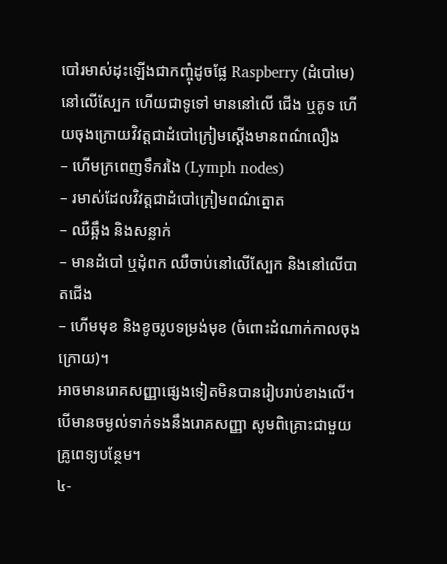បៅរមាស់ដុះឡើងជាកញ្ចុំដូចផ្លែ Raspberry (ដំបៅមេ) នៅលើស្បែក ហើយជាទូទៅ មាននៅលើ ជើង ឬគូទ ហើយចុងក្រោយវិវត្តជាដំបៅក្រៀមស្ដើងមានពណ៌លឿង
– ហើមក្រពេញទឹករងៃ (Lymph nodes)
– រមាស់ដែលវិវត្តជាដំបៅក្រៀមពណ៌ត្នោត
– ឈឺឆ្អឹង និងសន្លាក់
– មានដំបៅ ឬដុំពក ឈឺចាប់នៅលើស្បែក និងនៅលើបាតជើង
– ហើមមុខ និងខូចរូបទម្រង់មុខ (ចំពោះដំណាក់កាលចុងក្រោយ)។
អាចមានរោគសញ្ញាផ្សេងទៀតមិនបានរៀបរាប់ខាងលើ។ បើមានចម្ងល់ទាក់ទងនឹងរោគសញ្ញា សូមពិគ្រោះជាមួយគ្រូពេទ្យបន្ថែម។
៤-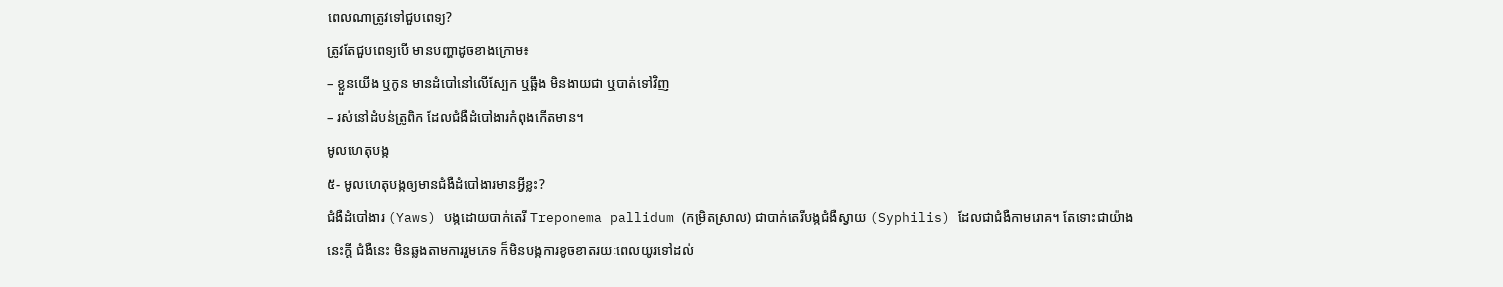ពេលណាត្រូវទៅជួបពេទ្យ?
ត្រូវតែជួបពេទ្យបើ មានបញ្ហាដូចខាងក្រោម៖
– ខ្លួនយើង ឬកូន មានដំបៅនៅលើស្បែក ឬឆ្អឹង មិនងាយជា ឬបាត់ទៅវិញ
– រស់នៅដំបន់ត្រូពិក ដែលជំងឺដំបៅងារកំពុងកើតមាន។
មូលហេតុបង្ក
៥- មូលហេតុបង្កឲ្យមានជំងឺដំបៅងារមានអ្វីខ្លះ?
ជំងឺដំបៅងារ (Yaws) បង្កដោយបាក់តេរី Treponema pallidum (កម្រិតស្រាល) ជាបាក់តេរីបង្កជំងឺស្វាយ (Syphilis) ដែលជាជំងឺកាមរោគ។ តែទោះជាយ៉ាងនេះក្ដី ជំងឺនេះ មិនឆ្លងតាមការរួមភេទ ក៏មិនបង្កការខូចខាតរយៈពេលយូរទៅដល់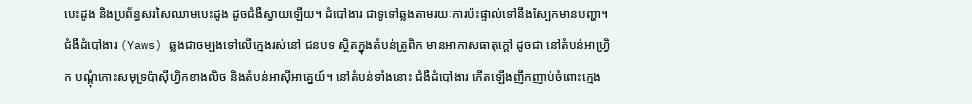បេះដូង និងប្រព័ន្ធសរសៃឈាមបេះដូង ដូចជំងឺស្វាយឡើយ។ ដំបៅងារ ជាទូទៅឆ្លងតាមរយៈការប៉ះផ្ទាល់ទៅនឹងស្បែកមានបញ្ហា។
ជំងឺដំបៅងារ (Yaws) ឆ្លងជាចម្បងទៅលើក្មេងរស់នៅ ជនបទ ស្ថិតក្នុងតំបន់ត្រូពិក មានអាកាសធាតុក្ដៅ ដូចជា នៅតំបន់អាហ្វ្រិក បណ្ដុំកោះសមុទ្រប៉ាស៊ីហ្វិកខាងលិច និងតំបន់អាស៊ីអាគ្នេយ៍។ នៅតំបន់ទាំងនោះ ជំងឺដំបៅងារ កើតឡើងញឹកញាប់ចំពោះក្មេង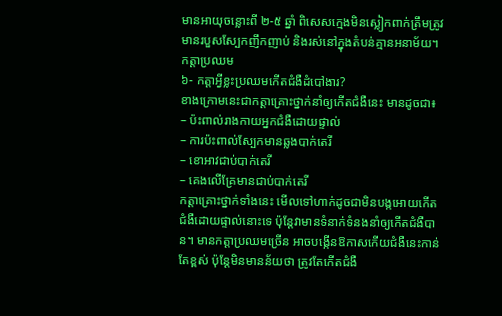មានអាយុចន្លោះពី ២-៥ ឆ្នាំ ពិសេសក្មេងមិនស្លៀកពាក់ត្រឹមត្រូវ មានរបួសស្បែកញឹកញាប់ និងរស់នៅក្នុងតំបន់គ្មានអនាម័យ។
កត្តាប្រឈម
៦- កត្តាអ្វីខ្លះប្រឈមកើតជំងឺដំបៅងារ?
ខាងក្រោមនេះជាកត្តាគ្រោះថ្នាក់នាំឲ្យកើតជំងឺនេះ មានដូចជា៖
– ប៉ះពាល់រាងកាយអ្នកជំងឺដោយផ្ទាល់
– ការប៉ះពាល់ស្បែកមានឆ្លងបាក់តេរី
– ខោអាវជាប់បាក់តេរី
– គេងលើគ្រែមានជាប់បាក់តេរី
កត្តាគ្រោះថ្នាក់ទាំងនេះ មើលទៅហាក់ដូចជាមិនបង្កអោយកើតជំងឺដោយផ្ទាល់នោះទេ ប៉ុន្តែវាមានទំនាក់ទំនងនាំឲ្យកើតជំងឺបាន។ មានកត្តាប្រឈមច្រើន អាចបង្កើនឱកាសកើយជំងឺនេះកាន់តែខ្ពស់ ប៉ុន្តែមិនមានន័យថា ត្រូវតែកើតជំងឺ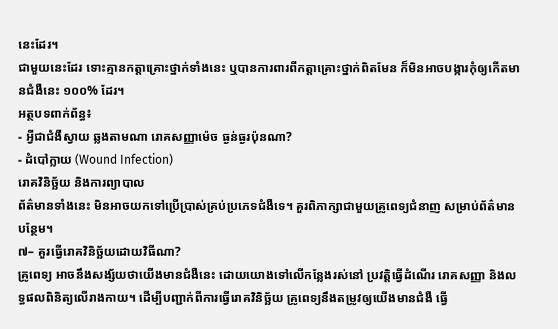នេះដែរ។
ជាមួយនេះដែរ ទោះគ្មានកត្តាគ្រោះថ្នាក់ទាំងនេះ ឬបានការពារពីកត្តាគ្រោះថ្នាក់ពិតមែន ក៏មិនអាចបង្ការកុំឲ្យកើតមានជំងឺនេះ ១០០% ដែរ។
អត្ថបទពាក់ព័ន្ធ៖
- អ្វីជាជំងឺស្វាយ ឆ្លងតាមណា រោគសញ្ញាម៉េច ធ្ងន់ធ្ងរប៉ុនណា?
- ដំបៅក្លាយ (Wound Infection)
រោគវិនិច្ឆ័យ និងការព្យាបាល
ព័ត៌មានទាំងនេះ មិនអាចយកទៅប្រើប្រាស់គ្រប់ប្រភេទជំងឺទេ។ គួរពិភាក្សាជាមួយគ្រូពេទ្យជំនាញ សម្រាប់ព័ត៌មានបន្ថែម។
៧– គួរធ្វើរោគវិនិច្ឆ័យដោយវិធីណា?
គ្រូពេទ្យ អាចនឹងសង្ស័យថាយើងមានជំងឺនេះ ដោយយោងទៅលើកន្លែងរស់នៅ ប្រវត្តិធ្វើដំណើរ រោគសញ្ញា និងលទ្ធផលពិនិត្យលើរាងកាយ។ ដើម្បីបញ្ជាក់ពីការធ្វើរោគវិនិច្ឆ័យ គ្រូពេទ្យនឹងតម្រូវឲ្យយើងមានជំងឺ ធ្វើ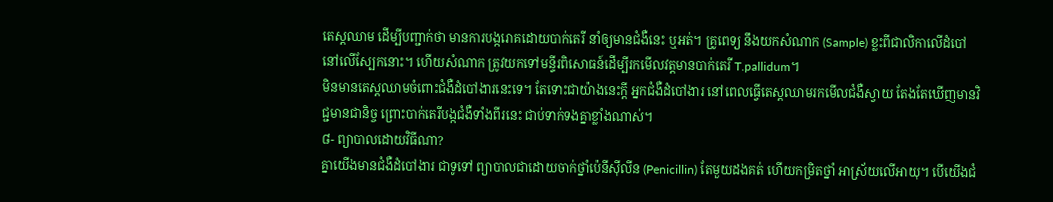តេស្តឈាម ដើម្បីបញ្ជាក់ថា មានការបង្ករោគដោយបាក់តេរី នាំឲ្យមានជំងឺនេះ ឬអត់។ គ្រូពេទ្យ នឹងយកសំណាក (Sample) ខ្លះពីជាលិកាលើដំបៅ នៅលើស្បែកនោះ។ ហើយសំណាក ត្រូវយកទៅមន្ទីរពិសោធន៍ដើម្បីរកមើលវត្តមានបាក់តេរី T.pallidum។
មិនមានតេស្តឈាមចំពោះជំងឺដំបៅងារនេះទេ។ តែទោះជាយ៉ាងនេះក្ដី អ្នកជំងឺដំបៅងារ នៅពេលធ្វើតេស្តឈាមរកមើលជំងឺស្វាយ តែងតែឃើញមានវិជ្ជមានជានិច្ច ព្រោះបាក់តេរីបង្កជំងឺទាំងពីរនេះ ជាប់ទាក់ទងគ្នាខ្លាំងណាស់។
៨- ព្យាបាលដោយវិធីណា?
គ្នាយើងមានជំងឺដំបៅងារ ជាទូទៅ ព្យាបាលជាដោយចាក់ថ្នាំប៉េនីស៊ីលីន (Penicillin) តែមួយដងគត់ ហើយកម្រិតថ្នាំ អាស្រ័យលើអាយុ។ បើយើងជំ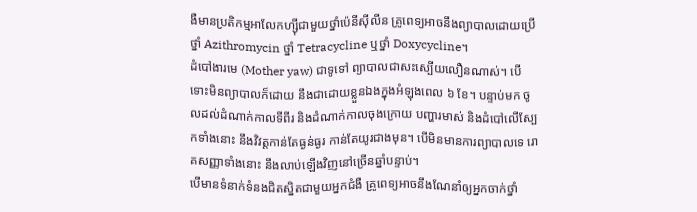ងឺមានប្រតិកម្មអាលែកហ្ស៊ីជាមួយថ្នាំប៉េនីស៊ីលីន គ្រូពេទ្យអាចនឹងព្យាបាលដោយប្រើថ្នាំ Azithromycin ថ្នាំ Tetracycline ឬថ្នាំ Doxycycline។
ដំបៅងារមេ (Mother yaw) ជាទូទៅ ព្យាបាលជាសះស្បើយលឿនណាស់។ បើទោះមិនព្យាបាលក៏ដោយ នឹងជាដោយខ្លួនឯងក្នុងអំឡុងពេល ៦ ខែ។ បន្ទាប់មក ចូលដល់ដំណាក់កាលទីពីរ និងដំណាក់កាលចុងក្រោយ បញ្ហារមាស់ និងដំបៅលើស្បែកទាំងនោះ នឹងវិវត្តកាន់តែធ្ងន់ធ្ងរ កាន់តែយូរជាងមុន។ បើមិនមានការព្យាបាលទេ រោគសញ្ញាទាំងនោះ នឹងលាប់ឡើងវិញនៅច្រើនឆ្នាំបន្ទាប់។
បើមានទំនាក់ទំនងជិតស្និតជាមួយអ្នកជំងឺ គ្រូពេទ្យអាចនឹងណែនាំឲ្យអ្នកចាក់ថ្នាំ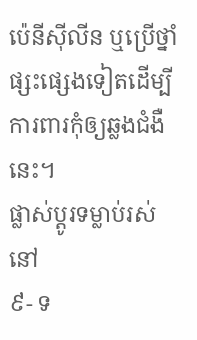ប៉េនីស៊ីលីន ឬប្រើថ្នាំផ្សះផ្សេងទៀតដើម្បីការពារកុំឲ្យឆ្លងជំងឺនេះ។
ផ្លាស់ប្តូរទម្លាប់រស់នៅ
៩- ទ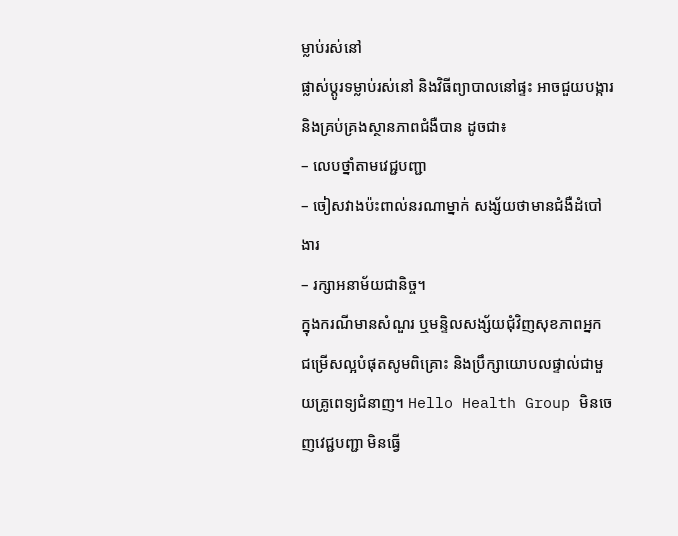ម្លាប់រស់នៅ
ផ្លាស់ប្តូរទម្លាប់រស់នៅ និងវិធីព្យាបាលនៅផ្ទះ អាចជួយបង្ការ និងគ្រប់គ្រងស្ថានភាពជំងឺបាន ដូចជា៖
– លេបថ្នាំតាមវេជ្ជបញ្ជា
– ចៀសវាងប៉ះពាល់នរណាម្នាក់ សង្ស័យថាមានជំងឺដំបៅងារ
– រក្សាអនាម័យជានិច្ច។
ក្នុងករណីមានសំណួរ ឬមន្ទិលសង្ស័យជុំវិញសុខភាពអ្នក ជម្រើសល្អបំផុតសូមពិគ្រោះ និងប្រឹក្សាយោបលផ្ទាល់ជាមួយគ្រូពេទ្យជំនាញ។ Hello Health Group មិនចេញវេជ្ជបញ្ជា មិនធ្វើ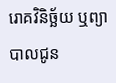រោគវិនិច្ឆ័យ ឬព្យាបាលជូន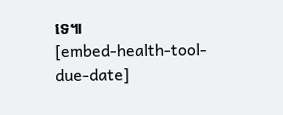ទេ៕
[embed-health-tool-due-date]